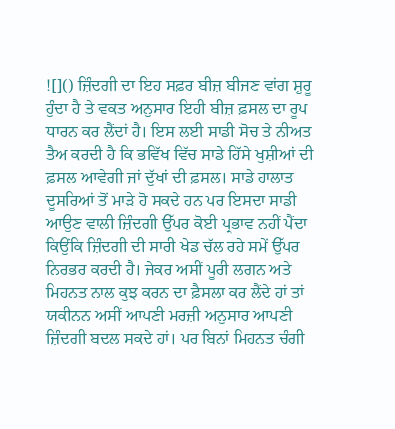![]() ਜ਼ਿੰਦਗੀ ਦਾ ਇਹ ਸਫ਼ਰ ਬੀਜ਼ ਬੀਜਣ ਵਾਂਗ ਸ਼ੁਰੂ ਹੁੰਦਾ ਹੈ ਤੇ ਵਕਤ ਅਨੁਸਾਰ ਇਹੀ ਬੀਜ਼ ਫ਼ਸਲ ਦਾ ਰੂਪ ਧਾਰਨ ਕਰ ਲੈਂਦਾਂ ਹੈ। ਇਸ ਲਈ ਸਾਡੀ ਸੋਚ ਤੇ ਨੀਅਤ ਤੈਅ ਕਰਦੀ ਹੈ ਕਿ ਭਵਿੱਖ ਵਿੱਚ ਸਾਡੇ ਹਿੱਸੇ ਖੁਸ਼ੀਆਂ ਦੀ ਫ਼ਸਲ ਆਵੇਗੀ ਜਾਂ ਦੁੱਖਾਂ ਦੀ ਫ਼ਸਲ। ਸਾਡੇ ਹਾਲਾਤ ਦੂਸਰਿਆਂ ਤੋਂ ਮਾੜੇ ਹੋ ਸਕਦੇ ਹਨ ਪਰ ਇਸਦਾ ਸਾਡੀ ਆਉਣ ਵਾਲੀ ਜ਼ਿੰਦਗੀ ਉੱਪਰ ਕੋਈ ਪ੍ਰਭਾਵ ਨਹੀਂ ਪੈਂਦਾ ਕਿਉਂਕਿ ਜ਼ਿੰਦਗੀ ਦੀ ਸਾਰੀ ਖੇਡ ਚੱਲ ਰਹੇ ਸਮੇਂ ਉੱਪਰ ਨਿਰਭਰ ਕਰਦੀ ਹੈ। ਜੇਕਰ ਅਸੀਂ ਪੂਰੀ ਲਗਨ ਅਤੇ ਮਿਹਨਤ ਨਾਲ ਕੁਝ ਕਰਨ ਦਾ ਫ਼ੈਸਲਾ ਕਰ ਲੈਂਦੇ ਹਾਂ ਤਾਂ ਯਕੀਨਨ ਅਸੀਂ ਆਪਣੀ ਮਰਜ਼ੀ ਅਨੁਸਾਰ ਆਪਣੀ ਜ਼ਿੰਦਗੀ ਬਦਲ ਸਕਦੇ ਹਾਂ। ਪਰ ਬਿਨਾਂ ਮਿਹਨਤ ਚੰਗੀ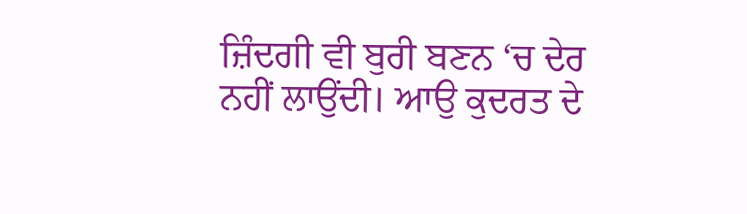ਜ਼ਿੰਦਗੀ ਵੀ ਬੁਰੀ ਬਣਨ ‘ਚ ਦੇਰ ਨਹੀਂ ਲਾਉਂਦੀ। ਆਉ ਕੁਦਰਤ ਦੇ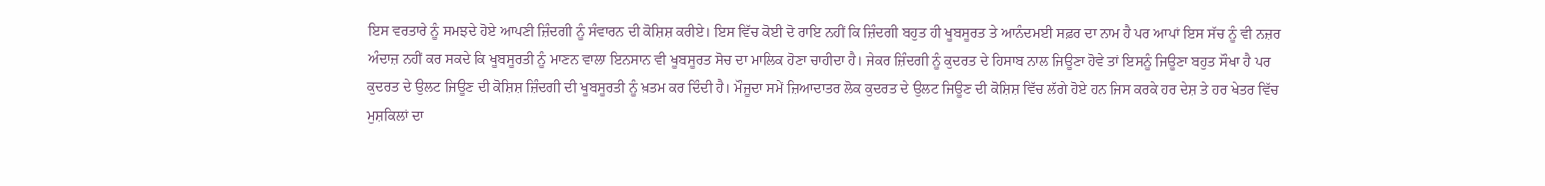ਇਸ ਵਰਤਾਰੇ ਨੂੰ ਸਮਝਦੇ ਹੋਏ ਆਪਣੀ ਜ਼ਿੰਦਗੀ ਨੂੰ ਸੰਵਾਰਨ ਦੀ ਕੋਸ਼ਿਸ਼ ਕਰੀਏ। ਇਸ ਵਿੱਚ ਕੋਈ ਦੋ ਰਾਇ ਨਹੀਂ ਕਿ ਜ਼ਿੰਦਗੀ ਬਹੁਤ ਹੀ ਖੂਬਸੂਰਤ ਤੇ ਆਨੰਦਮਈ ਸਫ਼ਰ ਦਾ ਨਾਮ ਹੈ ਪਰ ਆਪਾਂ ਇਸ ਸੱਚ ਨੂੰ ਵੀ ਨਜ਼ਰ ਅੰਦਾਜ਼ ਨਹੀਂ ਕਰ ਸਕਦੇ ਕਿ ਖੂਬਸੂਰਤੀ ਨੂੰ ਮਾਣਨ ਵਾਲਾ ਇਨਸਾਨ ਵੀ ਖੂਬਸੂਰਤ ਸੋਚ ਦਾ ਮਾਲਿਕ ਹੋਣਾ ਚਾਹੀਦਾ ਹੈ। ਜੇਕਰ ਜ਼ਿੰਦਗੀ ਨੂੰ ਕੁਦਰਤ ਦੇ ਹਿਸਾਬ ਨਾਲ ਜਿਊਣਾ ਹੋਵੇ ਤਾਂ ਇਸਨੂੰ ਜਿਊਣਾ ਬਹੁਤ ਸੌਖਾ ਹੈ ਪਰ ਕੁਦਰਤ ਦੇ ਉਲਟ ਜਿਊਣ ਦੀ ਕੋਸ਼ਿਸ਼ ਜ਼ਿੰਦਗੀ ਦੀ ਖੂਬਸੂਰਤੀ ਨੂੰ ਖ਼ਤਮ ਕਰ ਦਿੰਦੀ ਹੈ। ਮੌਜੂਦਾ ਸਮੇਂ ਜ਼ਿਆਦਾਤਰ ਲੋਕ ਕੁਦਰਤ ਦੇ ਉਲਟ ਜਿਊਣ ਦੀ ਕੋਸ਼ਿਸ਼ ਵਿੱਚ ਲੱਗੇ ਹੋਏ ਹਨ ਜਿਸ ਕਰਕੇ ਹਰ ਦੇਸ਼ ਤੇ ਹਰ ਖੇਤਰ ਵਿੱਚ ਮੁਸ਼ਕਿਲਾਂ ਦਾ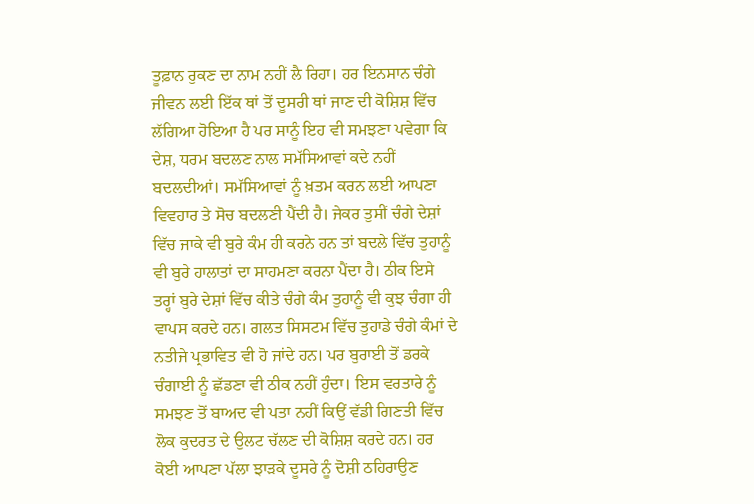ਤੂਫ਼ਾਨ ਰੁਕਣ ਦਾ ਨਾਮ ਨਹੀਂ ਲੈ ਰਿਹਾ। ਹਰ ਇਨਸਾਨ ਚੰਗੇ ਜੀਵਨ ਲਈ ਇੱਕ ਥਾਂ ਤੋਂ ਦੂਸਰੀ ਥਾਂ ਜਾਣ ਦੀ ਕੋਸ਼ਿਸ਼ ਵਿੱਚ ਲੱਗਿਆ ਹੋਇਆ ਹੈ ਪਰ ਸਾਨੂੰ ਇਹ ਵੀ ਸਮਝਣਾ ਪਵੇਗਾ ਕਿ ਦੇਸ਼, ਧਰਮ ਬਦਲਣ ਨਾਲ ਸਮੱਸਿਆਵਾਂ ਕਦੇ ਨਹੀਂ ਬਦਲਦੀਆਂ। ਸਮੱਸਿਆਵਾਂ ਨੂੰ ਖ਼ਤਮ ਕਰਨ ਲਈ ਆਪਣਾ ਵਿਵਹਾਰ ਤੇ ਸੋਚ ਬਦਲਣੀ ਪੈਂਦੀ ਹੈ। ਜੇਕਰ ਤੁਸੀਂ ਚੰਗੇ ਦੇਸ਼ਾਂ ਵਿੱਚ ਜਾਕੇ ਵੀ ਬੁਰੇ ਕੰਮ ਹੀ ਕਰਨੇ ਹਨ ਤਾਂ ਬਦਲੇ ਵਿੱਚ ਤੁਹਾਨੂੰ ਵੀ ਬੁਰੇ ਹਾਲਾਤਾਂ ਦਾ ਸਾਹਮਣਾ ਕਰਨਾ ਪੈਂਦਾ ਹੈ। ਠੀਕ ਇਸੇ ਤਰ੍ਹਾਂ ਬੁਰੇ ਦੇਸ਼ਾਂ ਵਿੱਚ ਕੀਤੇ ਚੰਗੇ ਕੰਮ ਤੁਹਾਨੂੰ ਵੀ ਕੁਝ ਚੰਗਾ ਹੀ ਵਾਪਸ ਕਰਦੇ ਹਨ। ਗਲਤ ਸਿਸਟਮ ਵਿੱਚ ਤੁਹਾਡੇ ਚੰਗੇ ਕੰਮਾਂ ਦੇ ਨਤੀਜੇ ਪ੍ਰਭਾਵਿਤ ਵੀ ਹੋ ਜਾਂਦੇ ਹਨ। ਪਰ ਬੁਰਾਈ ਤੋਂ ਡਰਕੇ ਚੰਗਾਈ ਨੂੰ ਛੱਡਣਾ ਵੀ ਠੀਕ ਨਹੀਂ ਹੁੰਦਾ। ਇਸ ਵਰਤਾਰੇ ਨੂੰ ਸਮਝਣ ਤੋਂ ਬਾਅਦ ਵੀ ਪਤਾ ਨਹੀਂ ਕਿਉਂ ਵੱਡੀ ਗਿਣਤੀ ਵਿੱਚ ਲੋਕ ਕੁਦਰਤ ਦੇ ਉਲਟ ਚੱਲਣ ਦੀ ਕੋਸ਼ਿਸ਼ ਕਰਦੇ ਹਨ। ਹਰ ਕੋਈ ਆਪਣਾ ਪੱਲਾ ਝਾੜਕੇ ਦੂਸਰੇ ਨੂੰ ਦੋਸ਼ੀ ਠਹਿਰਾਉਣ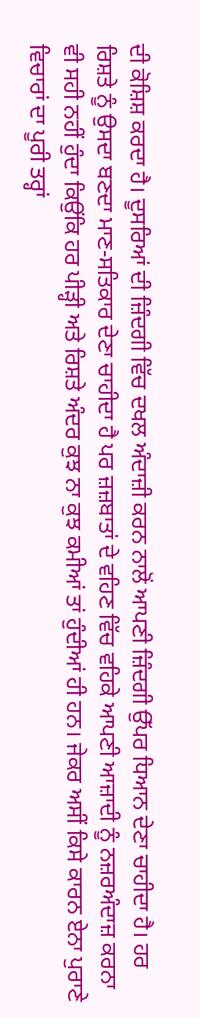ਦੀ ਕੋਸ਼ਿਸ਼ ਕਰਦਾ ਹੈ। ਦੂਸਰਿਆਂ ਦੀ ਜ਼ਿੰਦਗੀ ਵਿੱਚ ਦਖਲ ਅੰਦਾਜ਼ੀ ਕਰਨ ਨਾਲੋਂ ਆਪਣੀ ਜ਼ਿੰਦਗੀ ਉੱਪਰ ਧਿਆਨ ਦੇਣਾ ਚਾਹੀਦਾ ਹੈ। ਹਰ ਰਿਸ਼ਤੇ ਨੂੰ ਉਸਦਾ ਬਣਦਾ ਮਾਣ-ਸਤਿਕਾਰ ਦੇਣਾ ਚਾਹੀਦਾ ਹੈ ਪਰ ਜ਼ਜ਼ਬਾਤਾਂ ਦੇ ਵਹਿਣ ਵਿੱਚ ਵਹਿਕੇ ਆਪਣੀ ਆਜ਼ਾਦੀ ਨੂੰ ਨਜ਼ਰਅੰਦਾਜ਼ ਕਰਨਾ ਵੀ ਸਹੀ ਨਹੀਂ ਹੁੰਦਾ ਕਿਉਂਕਿ ਹਰ ਪੀੜ੍ਹੀ ਅਤੇ ਰਿਸ਼ਤੇ ਅੰਦਰ ਕੁਝ ਨਾ ਕੁਝ ਕਮੀਆਂ ਤਾਂ ਹੁੰਦੀਆਂ ਹੀ ਹਨ। ਜੇਕਰ ਅਸੀਂ ਕਿਸੇ ਕਾਰਨ ਏਨਾ ਪੁਰਾਣੇ ਵਿਚਾਰਾਂ ਦਾ ਪੂਰੀ ਤਰ੍ਹਾਂ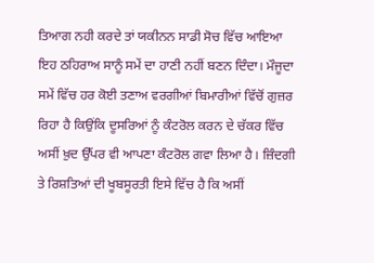ਤਿਆਗ ਨਹੀ ਕਰਦੇ ਤਾਂ ਯਕੀਨਨ ਸਾਡੀ ਸੋਚ ਵਿੱਚ ਆਇਆ ਇਹ ਠਹਿਰਾਅ ਸਾਨੂੰ ਸਮੇਂ ਦਾ ਹਾਣੀ ਨਹੀਂ ਬਣਨ ਦਿੰਦਾ। ਮੌਜੂਦਾ ਸਮੇਂ ਵਿੱਚ ਹਰ ਕੋਈ ਤਣਾਅ ਵਰਗੀਆਂ ਬਿਮਾਰੀਆਂ ਵਿੱਚੋਂ ਗੁਜ਼ਰ ਰਿਹਾ ਹੈ ਕਿਉਂਕਿ ਦੂਸਰਿਆਂ ਨੂੰ ਕੰਟਰੋਲ ਕਰਨ ਦੇ ਚੱਕਰ ਵਿੱਚ ਅਸੀਂ ਖ਼ੁਦ ਉੱਪਰ ਵੀ ਆਪਣਾ ਕੰਟਰੋਲ ਗਵਾ ਲਿਆ ਹੈ। ਜ਼ਿੰਦਗੀ ਤੇ ਰਿਸ਼ਤਿਆਂ ਦੀ ਖੂਬਸੂਰਤੀ ਇਸੇ ਵਿੱਚ ਹੈ ਕਿ ਅਸੀਂ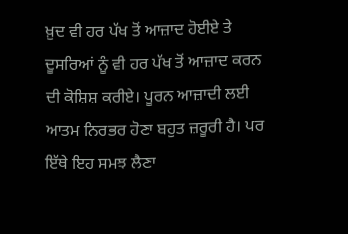ਖ਼ੁਦ ਵੀ ਹਰ ਪੱਖ ਤੋਂ ਆਜ਼ਾਦ ਹੋਈਏ ਤੇ ਦੂਸਰਿਆਂ ਨੂੰ ਵੀ ਹਰ ਪੱਖ ਤੋਂ ਆਜ਼ਾਦ ਕਰਨ ਦੀ ਕੋਸ਼ਿਸ਼ ਕਰੀਏ। ਪੂਰਨ ਆਜ਼ਾਦੀ ਲਈ ਆਤਮ ਨਿਰਭਰ ਹੋਣਾ ਬਹੁਤ ਜ਼ਰੂਰੀ ਹੈ। ਪਰ ਇੱਥੇ ਇਹ ਸਮਝ ਲੈਣਾ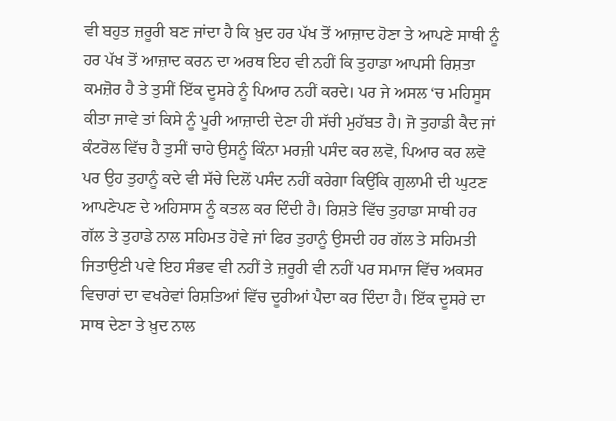ਵੀ ਬਹੁਤ ਜ਼ਰੂਰੀ ਬਣ ਜਾਂਦਾ ਹੈ ਕਿ ਖ਼ੁਦ ਹਰ ਪੱਖ ਤੋਂ ਆਜ਼ਾਦ ਹੋਣਾ ਤੇ ਆਪਣੇ ਸਾਥੀ ਨੂੰ ਹਰ ਪੱਖ ਤੋਂ ਆਜ਼ਾਦ ਕਰਨ ਦਾ ਅਰਥ ਇਹ ਵੀ ਨਹੀਂ ਕਿ ਤੁਹਾਡਾ ਆਪਸੀ ਰਿਸ਼ਤਾ ਕਮਜ਼ੋਰ ਹੈ ਤੇ ਤੁਸੀਂ ਇੱਕ ਦੂਸਰੇ ਨੂੰ ਪਿਆਰ ਨਹੀਂ ਕਰਦੇ। ਪਰ ਜੇ ਅਸਲ ‘ਚ ਮਹਿਸੂਸ ਕੀਤਾ ਜਾਵੇ ਤਾਂ ਕਿਸੇ ਨੂੰ ਪੂਰੀ ਆਜ਼ਾਦੀ ਦੇਣਾ ਹੀ ਸੱਚੀ ਮੁਹੱਬਤ ਹੈ। ਜੋ ਤੁਹਾਡੀ ਕੈਦ ਜਾਂ ਕੰਟਰੋਲ ਵਿੱਚ ਹੈ ਤੁਸੀਂ ਚਾਹੇ ਉਸਨੂੰ ਕਿੰਨਾ ਮਰਜ਼ੀ ਪਸੰਦ ਕਰ ਲਵੋ, ਪਿਆਰ ਕਰ ਲਵੋ ਪਰ ਉਹ ਤੁਹਾਨੂੰ ਕਦੇ ਵੀ ਸੱਚੇ ਦਿਲੋਂ ਪਸੰਦ ਨਹੀਂ ਕਰੇਗਾ ਕਿਉਂਕਿ ਗੁਲਾਮੀ ਦੀ ਘੁਟਣ ਆਪਣੇਪਣ ਦੇ ਅਹਿਸਾਸ ਨੂੰ ਕਤਲ ਕਰ ਦਿੰਦੀ ਹੈ। ਰਿਸ਼ਤੇ ਵਿੱਚ ਤੁਹਾਡਾ ਸਾਥੀ ਹਰ ਗੱਲ ਤੇ ਤੁਹਾਡੇ ਨਾਲ ਸਹਿਮਤ ਹੋਵੇ ਜਾਂ ਫਿਰ ਤੁਹਾਨੂੰ ਉਸਦੀ ਹਰ ਗੱਲ ਤੇ ਸਹਿਮਤੀ ਜਿਤਾਉਣੀ ਪਵੇ ਇਹ ਸੰਭਵ ਵੀ ਨਹੀਂ ਤੇ ਜ਼ਰੂਰੀ ਵੀ ਨਹੀਂ ਪਰ ਸਮਾਜ ਵਿੱਚ ਅਕਸਰ ਵਿਚਾਰਾਂ ਦਾ ਵਖਰੇਵਾਂ ਰਿਸ਼ਤਿਆਂ ਵਿੱਚ ਦੂਰੀਆਂ ਪੈਦਾ ਕਰ ਦਿੰਦਾ ਹੈ। ਇੱਕ ਦੂਸਰੇ ਦਾ ਸਾਥ ਦੇਣਾ ਤੇ ਖ਼ੁਦ ਨਾਲ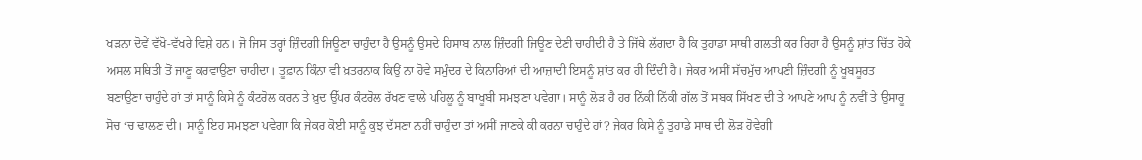ਖੜਨਾ ਦੋਵੇਂ ਵੱਖੋ-ਵੱਖਰੇ ਵਿਸ਼ੇ ਹਨ। ਜੋ ਜਿਸ ਤਰ੍ਹਾਂ ਜ਼ਿੰਦਗੀ ਜਿਊਣਾ ਚਾਹੁੰਦਾ ਹੈ ਉਸਨੂੰ ਉਸਦੇ ਹਿਸਾਬ ਨਾਲ ਜ਼ਿੰਦਗੀ ਜਿਊਣ ਦੇਣੀ ਚਾਹੀਦੀ ਹੈ ਤੇ ਜਿੱਥੇ ਲੱਗਦਾ ਹੈ ਕਿ ਤੁਹਾਡਾ ਸਾਥੀ ਗਲਤੀ ਕਰ ਰਿਹਾ ਹੈ ਉਸਨੂੰ ਸ਼ਾਂਤ ਚਿੱਤ ਹੋਕੇ ਅਸਲ ਸਥਿਤੀ ਤੋਂ ਜਾਣੂ ਕਰਵਾਉਣਾ ਚਾਹੀਦਾ। ਤੂਫ਼ਾਨ ਕਿੰਨਾ ਵੀ ਖ਼ਤਰਨਾਕ ਕਿਉਂ ਨਾ ਹੋਵੇ ਸਮੁੰਦਰ ਦੇ ਕਿਨਾਰਿਆਂ ਦੀ ਆਜ਼ਾਦੀ ਇਸਨੂੰ ਸ਼ਾਂਤ ਕਰ ਹੀ ਦਿੰਦੀ ਹੈ। ਜੇਕਰ ਅਸੀਂ ਸੱਚਮੁੱਚ ਆਪਣੀ ਜ਼ਿੰਦਗੀ ਨੂੰ ਖੂਬਸੂਰਤ ਬਣਾਉਣਾ ਚਾਹੁੰਦੇ ਹਾਂ ਤਾਂ ਸਾਨੂੰ ਕਿਸੇ ਨੂੰ ਕੰਟਰੋਲ ਕਰਨ ਤੇ ਖ਼ੁਦ ਉੱਪਰ ਕੰਟਰੋਲ ਰੱਖਣ ਵਾਲੇ ਪਹਿਲੂ ਨੂੰ ਬਾਖੂਬੀ ਸਮਝਣਾ ਪਵੇਗਾ। ਸਾਨੂੰ ਲੋੜ ਹੈ ਹਰ ਨਿੱਕੀ ਨਿੱਕੀ ਗੱਲ ਤੋਂ ਸਬਕ ਸਿੱਖਣ ਦੀ ਤੇ ਆਪਣੇ ਆਪ ਨੂੰ ਨਵੀਂ ਤੇ ਉਸਾਰੂ ਸੋਚ ‘ਚ ਢਾਲਣ ਦੀ। ਸਾਨੂੰ ਇਹ ਸਮਝਣਾ ਪਵੇਗਾ ਕਿ ਜੇਕਰ ਕੋਈ ਸਾਨੂੰ ਕੁਝ ਦੱਸਣਾ ਨਹੀਂ ਚਾਹੁੰਦਾ ਤਾਂ ਅਸੀਂ ਜਾਣਕੇ ਕੀ ਕਰਨਾ ਚਾਹੁੰਦੇ ਹਾਂ? ਜੇਕਰ ਕਿਸੇ ਨੂੰ ਤੁਹਾਡੇ ਸਾਥ ਦੀ ਲੋੜ ਹੋਵੇਗੀ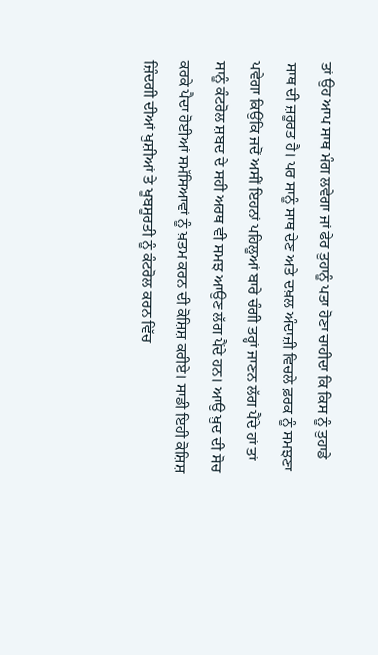ਤਾਂ ਉਹ ਆਪ ਸਾਥ ਮੰਗ ਲਵੇਗਾ ਜਾਂ ਫੇਰ ਤੁਹਾਨੂੰ ਪਤਾ ਹੋਣਾ ਚਾਹੀਦਾ ਕਿ ਕਿਸ ਨੂੰ ਤੁਹਾਡੇ ਸਾਥ ਦੀ ਜ਼ਰੂਰਤ ਹੈ। ਪਰ ਸਾਨੂੰ ਸਾਥ ਦੇਣ ਅਤੇ ਦਖ਼ਲ ਅੰਦਾਜ਼ੀ ਵਿਚਲੇ ਫ਼ਰਕ ਨੂੰ ਸਮਝਣਾ ਪਵੇਗਾ ਕਿਉਂਕਿ ਜਦੋਂ ਅਸੀਂ ਇਹਨਾਂ ਪਹਿਲੂਆਂ ਬਾਰੇ ਚੰਗੀ ਤਰ੍ਹਾਂ ਜਾਣਨ ਲੱਗ ਪੈਂਦੇ ਹਾਂ ਤਾਂ ਸਾਨੂੰ ਕੰਟਰੋਲ ਸ਼ਬਦ ਦੇ ਸਹੀ ਅਰਥ ਵੀ ਸਮਝ ਆਉਣ ਲੱਗ ਪੈਂਦੇ ਹਨ। ਆਉ ਖ਼ੁਦ ਦੀ ਸੋਚ ਕਰਕੇ ਪੈਦਾ ਹੋਈਆਂ ਸਮੱਸਿਆਵਾਂ ਨੂੰ ਖ਼ਤਮ ਕਰਨ ਦੀ ਕੋਸ਼ਿਸ਼ ਕਰੀਏ। ਸਾਡੀ ਇਹੀ ਕੋਸ਼ਿਸ਼ ਜ਼ਿੰਦਗੀ ਦੀਆਂ ਖੁਸ਼ੀਆਂ ਤੇ ਖੂਬਸੂਰਤੀ ਨੂੰ ਕੰਟਰੋਲ ਕਰਨ ਵਿੱਚ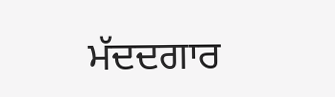ਮੱਦਦਗਾਰ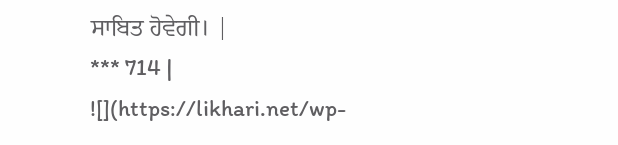ਸਾਬਿਤ ਹੋਵੇਗੀ। |
*** 714 |
![](https://likhari.net/wp-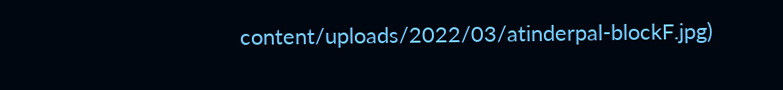content/uploads/2022/03/atinderpal-blockF.jpg)